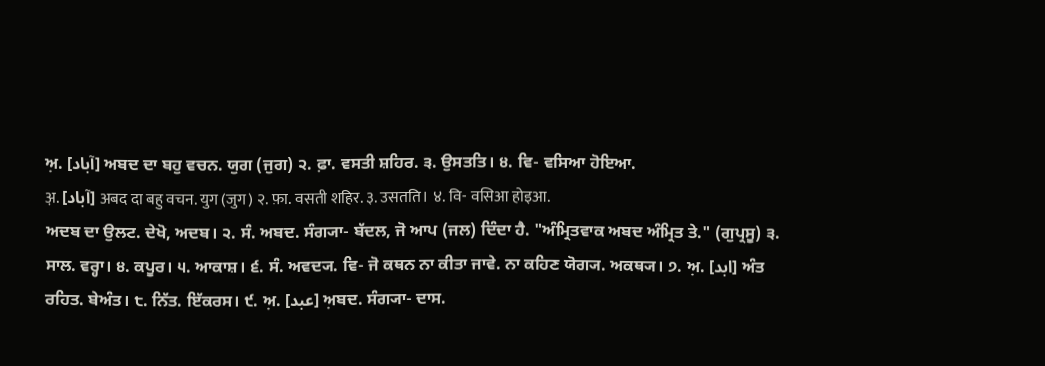ਅ਼. [آباد] ਅਬਦ ਦਾ ਬਹੁ ਵਚਨ. ਯੁਗ (ਜੁਗ) ੨. ਫ਼ਾ. ਵਸਤੀ ਸ਼ਹਿਰ. ੩. ਉਸਤਤਿ। ੪. ਵਿ- ਵਸਿਆ ਹੋਇਆ.
अ़. [آباد] अबद दा बहु वचन. युग (जुग) २. फ़ा. वसती शहिर. ३. उसतति। ४. वि- वसिआ होइआ.
ਅਦਬ ਦਾ ਉਲਟ. ਦੇਖੋ, ਅਦਬ। ੨. ਸੰ. ਅਬਦ. ਸੰਗ੍ਯਾ- ਬੱਦਲ, ਜੋ ਆਪ (ਜਲ) ਦਿੰਦਾ ਹੈ. "ਅੰਮ੍ਰਿਤਵਾਕ ਅਬਦ ਅੰਮ੍ਰਿਤ ਤੇ." (ਗੁਪ੍ਰਸੂ) ੩. ਸਾਲ. ਵਰ੍ਹਾ। ੪. ਕਪੂਰ। ੫. ਆਕਾਸ਼। ੬. ਸੰ. ਅਵਦ੍ਯ. ਵਿ- ਜੋ ਕਥਨ ਨਾ ਕੀਤਾ ਜਾਵੇ. ਨਾ ਕਹਿਣ ਯੋਗ੍ਯ. ਅਕਥ੍ਯ। ੭. ਅ਼. [ابد] ਅੰਤ ਰਹਿਤ. ਬੇਅੰਤ। ੮. ਨਿੱਤ. ਇੱਕਰਸ। ੯. ਅ਼. [عبد] ਅ਼ਬਦ. ਸੰਗ੍ਯਾ- ਦਾਸ.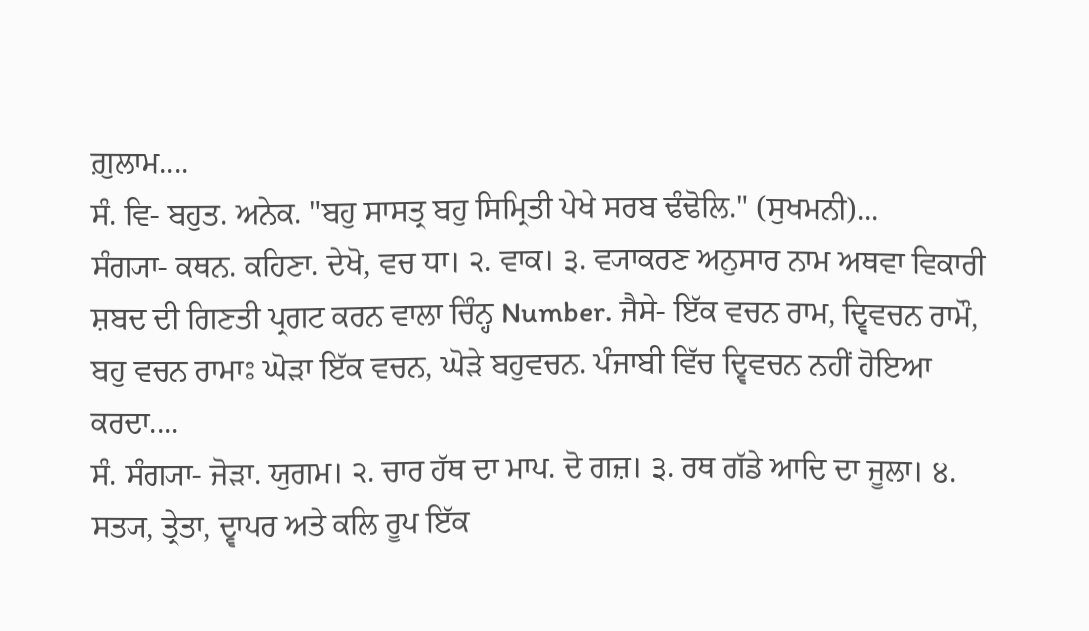ਗ਼ੁਲਾਮ....
ਸੰ. ਵਿ- ਬਹੁਤ. ਅਨੇਕ. "ਬਹੁ ਸਾਸਤ੍ਰ ਬਹੁ ਸਿਮ੍ਰਿਤੀ ਪੇਖੇ ਸਰਬ ਢੰਢੋਲਿ." (ਸੁਖਮਨੀ)...
ਸੰਗ੍ਯਾ- ਕਥਨ. ਕਹਿਣਾ. ਦੇਖੋ, ਵਚ ਧਾ। ੨. ਵਾਕ। ੩. ਵ੍ਯਾਕਰਣ ਅਨੁਸਾਰ ਨਾਮ ਅਥਵਾ ਵਿਕਾਰੀ ਸ਼ਬਦ ਦੀ ਗਿਣਤੀ ਪ੍ਰਗਟ ਕਰਨ ਵਾਲਾ ਚਿੰਨ੍ਹ Number. ਜੈਸੇ- ਇੱਕ ਵਚਨ ਰਾਮ, ਦ੍ਵਿਵਚਨ ਰਾਮੌ, ਬਹੁ ਵਚਨ ਰਾਮਾਃ ਘੋੜਾ ਇੱਕ ਵਚਨ, ਘੋੜੇ ਬਹੁਵਚਨ. ਪੰਜਾਬੀ ਵਿੱਚ ਦ੍ਵਿਵਚਨ ਨਹੀਂ ਹੋਇਆ ਕਰਦਾ....
ਸੰ. ਸੰਗ੍ਯਾ- ਜੋੜਾ. ਯੁਗਮ। ੨. ਚਾਰ ਹੱਥ ਦਾ ਮਾਪ. ਦੋ ਗਜ਼। ੩. ਰਥ ਗੱਡੇ ਆਦਿ ਦਾ ਜੂਲਾ। ੪. ਸਤ੍ਯ, ਤ੍ਰੇਤਾ, ਦ੍ਵਾਪਰ ਅਤੇ ਕਲਿ ਰੂਪ ਇੱਕ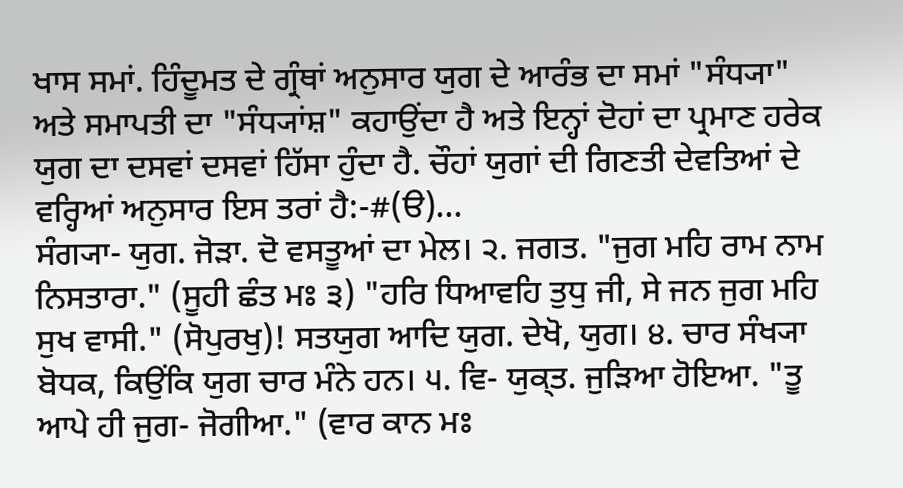ਖਾਸ ਸਮਾਂ. ਹਿੰਦੂਮਤ ਦੇ ਗ੍ਰੰਥਾਂ ਅਨੁਸਾਰ ਯੁਗ ਦੇ ਆਰੰਭ ਦਾ ਸਮਾਂ "ਸੰਧ੍ਯਾ" ਅਤੇ ਸਮਾਪਤੀ ਦਾ "ਸੰਧ੍ਯਾਂਸ਼" ਕਹਾਉਂਦਾ ਹੈ ਅਤੇ ਇਨ੍ਹਾਂ ਦੋਹਾਂ ਦਾ ਪ੍ਰਮਾਣ ਹਰੇਕ ਯੁਗ ਦਾ ਦਸਵਾਂ ਦਸਵਾਂ ਹਿੱਸਾ ਹੁੰਦਾ ਹੈ. ਚੌਹਾਂ ਯੁਗਾਂ ਦੀ ਗਿਣਤੀ ਦੇਵਤਿਆਂ ਦੇ ਵਰ੍ਹਿਆਂ ਅਨੁਸਾਰ ਇਸ ਤਰਾਂ ਹੈ:-#(ੳ)...
ਸੰਗ੍ਯਾ- ਯੁਗ. ਜੋੜਾ. ਦੋ ਵਸਤੂਆਂ ਦਾ ਮੇਲ। ੨. ਜਗਤ. "ਜੁਗ ਮਹਿ ਰਾਮ ਨਾਮ ਨਿਸਤਾਰਾ." (ਸੂਹੀ ਛੰਤ ਮਃ ੩) "ਹਰਿ ਧਿਆਵਹਿ ਤੁਧੁ ਜੀ, ਸੇ ਜਨ ਜੁਗ ਮਹਿ ਸੁਖ ਵਾਸੀ." (ਸੋਪੁਰਖੁ)! ਸਤਯੁਗ ਆਦਿ ਯੁਗ. ਦੇਖੋ, ਯੁਗ। ੪. ਚਾਰ ਸੰਖ੍ਯਾ ਬੋਧਕ, ਕਿਉਂਕਿ ਯੁਗ ਚਾਰ ਮੰਨੇ ਹਨ। ੫. ਵਿ- ਯੁਕ੍ਤ. ਜੁੜਿਆ ਹੋਇਆ. "ਤੂ ਆਪੇ ਹੀ ਜੁਗ- ਜੋਗੀਆ." (ਵਾਰ ਕਾਨ ਮਃ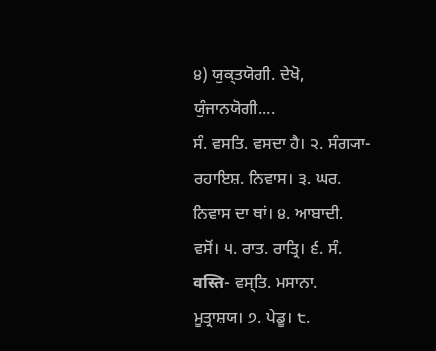੪) ਯੁਕ੍ਤਯੋਗੀ. ਦੇਖੋ, ਯੁੰਜਾਨਯੋਗੀ....
ਸੰ. ਵਸਤਿ. ਵਸਦਾ ਹੈ। ੨. ਸੰਗ੍ਯਾ- ਰਹਾਇਸ਼. ਨਿਵਾਸ। ੩. ਘਰ. ਨਿਵਾਸ ਦਾ ਥਾਂ। ੪. ਆਬਾਦੀ. ਵਸੋਂ। ੫. ਰਾਤ. ਰਾਤ੍ਰਿ। ੬. ਸੰ. वस्ति- ਵਸ੍ਤਿ. ਮਸਾਨਾ. ਮੂਤ੍ਰਾਸ਼ਯ। ੭. ਪੇਡੂ। ੮.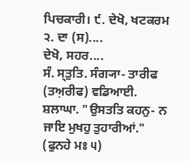ਪਿਚਕਾਰੀ। ੯. ਦੇਖੋ, ਖਟਕਰਮ ੨. ਦਾ (ਸ)....
ਦੇਖੋ, ਸਹਰ....
ਸੰ. ਸ੍ਤੁਤਿ. ਸੰਗ੍ਯਾ- ਤਾਰੀਫ (ਤਅ਼ਰੀਫ) ਵਡਿਆਈ. ਸ਼ਲਾਘਾ. "ਉਸਤਤਿ ਕਹਨੁ- ਨ ਜਾਇ ਮੁਖਹੁ ਤੁਹਾਰੀਆਂ." (ਫੁਨਹੇ ਮਃ ੫)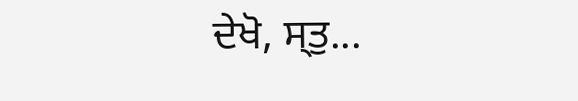ਦੇਖੋ, ਸ੍ਤੁ...